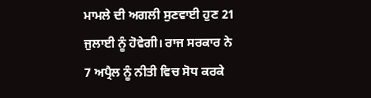ਮਾਮਲੇ ਦੀ ਅਗਲੀ ਸੁਣਵਾਈ ਹੁਣ 21 ਜੁਲਾਈ ਨੂੰ ਹੋਵੇਗੀ। ਰਾਜ ਸਰਕਾਰ ਨੇ 7 ਅਪ੍ਰੈਲ ਨੂੰ ਨੀਤੀ ਵਿਚ ਸੋਧ ਕਰਕੇ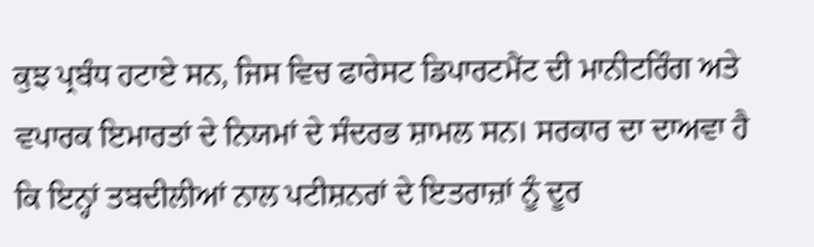ਕੁਝ ਪ੍ਰਬੰਧ ਹਟਾਏ ਸਨ, ਜਿਸ ਵਿਚ ਫਾਰੇਸਟ ਡਿਪਾਰਟਮੈਂਟ ਦੀ ਮਾਨੀਟਰਿੰਗ ਅਤੇ ਵਪਾਰਕ ਇਮਾਰਤਾਂ ਦੇ ਨਿਯਮਾਂ ਦੇ ਸੰਦਰਭ ਸ਼ਾਮਲ ਸਨ। ਸਰਕਾਰ ਦਾ ਦਾਅਵਾ ਹੈ ਕਿ ਇਨ੍ਹਾਂ ਤਬਦੀਲੀਆਂ ਨਾਲ ਪਟੀਸ਼ਨਰਾਂ ਦੇ ਇਤਰਾਜ਼ਾਂ ਨੂੰ ਦੂਰ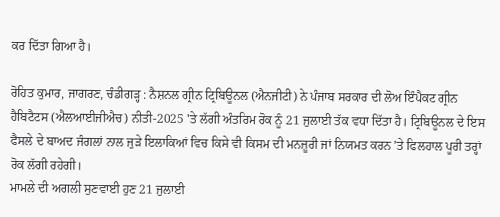ਕਰ ਦਿੱਤਾ ਗਿਆ ਹੈ।

ਰੋਹਿਤ ਕੁਮਾਰ, ਜਾਗਰਣ, ਚੰਡੀਗੜ੍ਹ : ਨੈਸ਼ਨਲ ਗ੍ਰੀਨ ਟ੍ਰਿਬਿਊਨਲ (ਐਨਜੀਟੀ) ਨੇ ਪੰਜਾਬ ਸਰਕਾਰ ਦੀ ਲੋਅ ਇੰਪੈਕਟ ਗ੍ਰੀਨ ਹੈਬਿਟੈਟਸ (ਐਲਆਈਜੀਐਚ) ਨੀਤੀ-2025 'ਤੇ ਲੱਗੀ ਅੰਤਰਿਮ ਰੋਕ ਨੂੰ 21 ਜੁਲਾਈ ਤੱਕ ਵਧਾ ਦਿੱਤਾ ਹੈ। ਟ੍ਰਿਬਿਊਨਲ ਦੇ ਇਸ ਫੈਸਲੇ ਦੇ ਬਾਅਦ ਜੰਗਲਾਂ ਨਾਲ ਜੁੜੇ ਇਲਾਕਿਆਂ ਵਿਚ ਕਿਸੇ ਵੀ ਕਿਸਮ ਦੀ ਮਨਜ਼ੂਰੀ ਜਾਂ ਨਿਯਮਤ ਕਰਨ ’ਤੇ ਫਿਲਹਾਲ ਪੂਰੀ ਤਰ੍ਹਾਂ ਰੋਕ ਲੱਗੀ ਰਹੇਗੀ।
ਮਾਮਲੇ ਦੀ ਅਗਲੀ ਸੁਣਵਾਈ ਹੁਣ 21 ਜੁਲਾਈ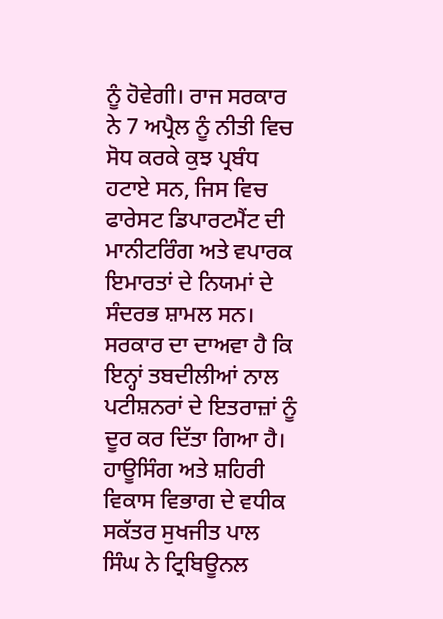ਨੂੰ ਹੋਵੇਗੀ। ਰਾਜ ਸਰਕਾਰ ਨੇ 7 ਅਪ੍ਰੈਲ ਨੂੰ ਨੀਤੀ ਵਿਚ ਸੋਧ ਕਰਕੇ ਕੁਝ ਪ੍ਰਬੰਧ ਹਟਾਏ ਸਨ, ਜਿਸ ਵਿਚ ਫਾਰੇਸਟ ਡਿਪਾਰਟਮੈਂਟ ਦੀ ਮਾਨੀਟਰਿੰਗ ਅਤੇ ਵਪਾਰਕ ਇਮਾਰਤਾਂ ਦੇ ਨਿਯਮਾਂ ਦੇ ਸੰਦਰਭ ਸ਼ਾਮਲ ਸਨ। ਸਰਕਾਰ ਦਾ ਦਾਅਵਾ ਹੈ ਕਿ ਇਨ੍ਹਾਂ ਤਬਦੀਲੀਆਂ ਨਾਲ ਪਟੀਸ਼ਨਰਾਂ ਦੇ ਇਤਰਾਜ਼ਾਂ ਨੂੰ ਦੂਰ ਕਰ ਦਿੱਤਾ ਗਿਆ ਹੈ। ਹਾਊਸਿੰਗ ਅਤੇ ਸ਼ਹਿਰੀ ਵਿਕਾਸ ਵਿਭਾਗ ਦੇ ਵਧੀਕ ਸਕੱਤਰ ਸੁਖਜੀਤ ਪਾਲ ਸਿੰਘ ਨੇ ਟ੍ਰਿਬਿਊਨਲ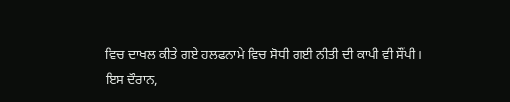ਵਿਚ ਦਾਖਲ ਕੀਤੇ ਗਏ ਹਲਫਨਾਮੇ ਵਿਚ ਸੋਧੀ ਗਈ ਨੀਤੀ ਦੀ ਕਾਪੀ ਵੀ ਸੌਂਪੀ।
ਇਸ ਦੌਰਾਨ,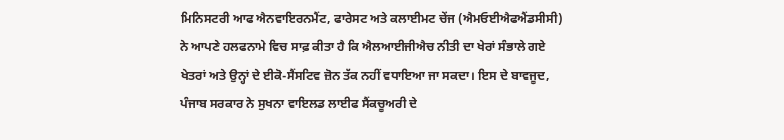ਮਿਨਿਸਟਰੀ ਆਫ ਐਨਵਾਇਰਨਮੈਂਟ, ਫਾਰੇਸਟ ਅਤੇ ਕਲਾਈਮਟ ਚੇਂਜ (ਐਮਓਈਐਫਐਂਡਸੀਸੀ) ਨੇ ਆਪਣੇ ਹਲਫਨਾਮੇ ਵਿਚ ਸਾਫ਼ ਕੀਤਾ ਹੈ ਕਿ ਐਲਆਈਜੀਐਚ ਨੀਤੀ ਦਾ ਖੇਰਾਂ ਸੰਭਾਲੇ ਗਏ ਖੇਤਰਾਂ ਅਤੇ ਉਨ੍ਹਾਂ ਦੇ ਈਕੋ-ਸੈਂਸਟਿਵ ਜ਼ੋਨ ਤੱਕ ਨਹੀਂ ਵਧਾਇਆ ਜਾ ਸਕਦਾ। ਇਸ ਦੇ ਬਾਵਜੂਦ, ਪੰਜਾਬ ਸਰਕਾਰ ਨੇ ਸੁਖਨਾ ਵਾਇਲਡ ਲਾਈਫ ਸੈਂਕਚੂਅਰੀ ਦੇ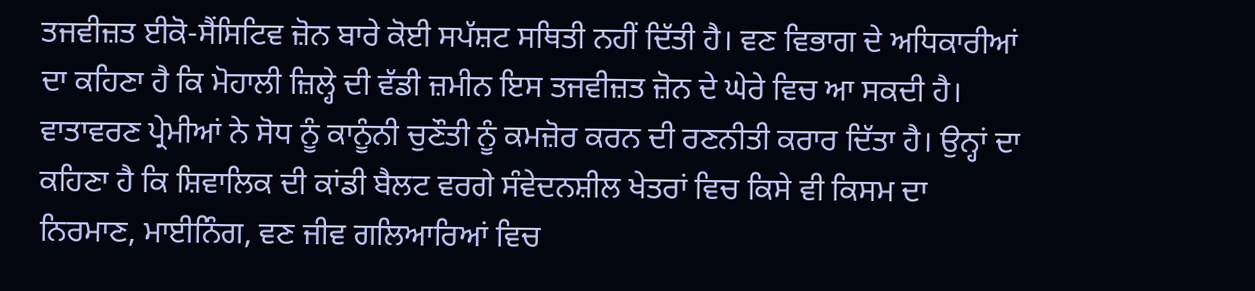ਤਜਵੀਜ਼ਤ ਈਕੋ-ਸੈਂਸਿਟਿਵ ਜ਼ੋਨ ਬਾਰੇ ਕੋਈ ਸਪੱਸ਼ਟ ਸਥਿਤੀ ਨਹੀਂ ਦਿੱਤੀ ਹੈ। ਵਣ ਵਿਭਾਗ ਦੇ ਅਧਿਕਾਰੀਆਂ ਦਾ ਕਹਿਣਾ ਹੈ ਕਿ ਮੋਹਾਲੀ ਜ਼ਿਲ੍ਹੇ ਦੀ ਵੱਡੀ ਜ਼ਮੀਨ ਇਸ ਤਜਵੀਜ਼ਤ ਜ਼ੋਨ ਦੇ ਘੇਰੇ ਵਿਚ ਆ ਸਕਦੀ ਹੈ।
ਵਾਤਾਵਰਣ ਪ੍ਰੇਮੀਆਂ ਨੇ ਸੋਧ ਨੂੰ ਕਾਨੂੰਨੀ ਚੁਣੌਤੀ ਨੂੰ ਕਮਜ਼ੋਰ ਕਰਨ ਦੀ ਰਣਨੀਤੀ ਕਰਾਰ ਦਿੱਤਾ ਹੈ। ਉਨ੍ਹਾਂ ਦਾ ਕਹਿਣਾ ਹੈ ਕਿ ਸ਼ਿਵਾਲਿਕ ਦੀ ਕਾਂਡੀ ਬੈਲਟ ਵਰਗੇ ਸੰਵੇਦਨਸ਼ੀਲ ਖੇਤਰਾਂ ਵਿਚ ਕਿਸੇ ਵੀ ਕਿਸਮ ਦਾ ਨਿਰਮਾਣ, ਮਾਈਨਿੰਗ, ਵਣ ਜੀਵ ਗਲਿਆਰਿਆਂ ਵਿਚ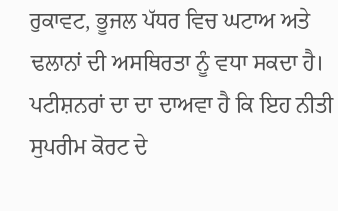ਰੁਕਾਵਟ, ਭੂਜਲ ਪੱਧਰ ਵਿਚ ਘਟਾਅ ਅਤੇ ਢਲਾਨਾਂ ਦੀ ਅਸਥਿਰਤਾ ਨੂੰ ਵਧਾ ਸਕਦਾ ਹੈ।
ਪਟੀਸ਼ਨਰਾਂ ਦਾ ਦਾ ਦਾਅਵਾ ਹੈ ਕਿ ਇਹ ਨੀਤੀ ਸੁਪਰੀਮ ਕੋਰਟ ਦੇ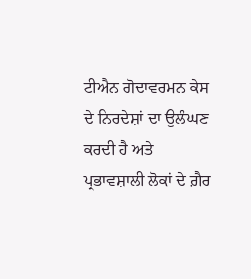ਟੀਐਨ ਗੋਦਾਵਰਮਨ ਕੇਸ ਦੇ ਨਿਰਦੇਸ਼ਾਂ ਦਾ ਉਲੰਘਣ ਕਰਦੀ ਹੈ ਅਤੇ ਪ੍ਰਭਾਵਸ਼ਾਲੀ ਲੋਕਾਂ ਦੇ ਗ਼ੈਰ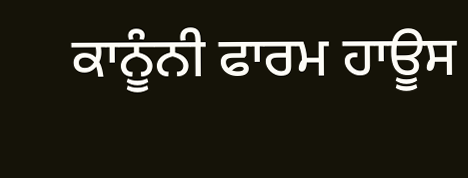ਕਾਨੂੰਨੀ ਫਾਰਮ ਹਾਊਸ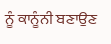ਨੂੰ ਕਾਨੂੰਨੀ ਬਣਾਉਣ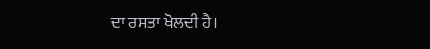ਦਾ ਰਸਤਾ ਖੋਲਦੀ ਹੈ।